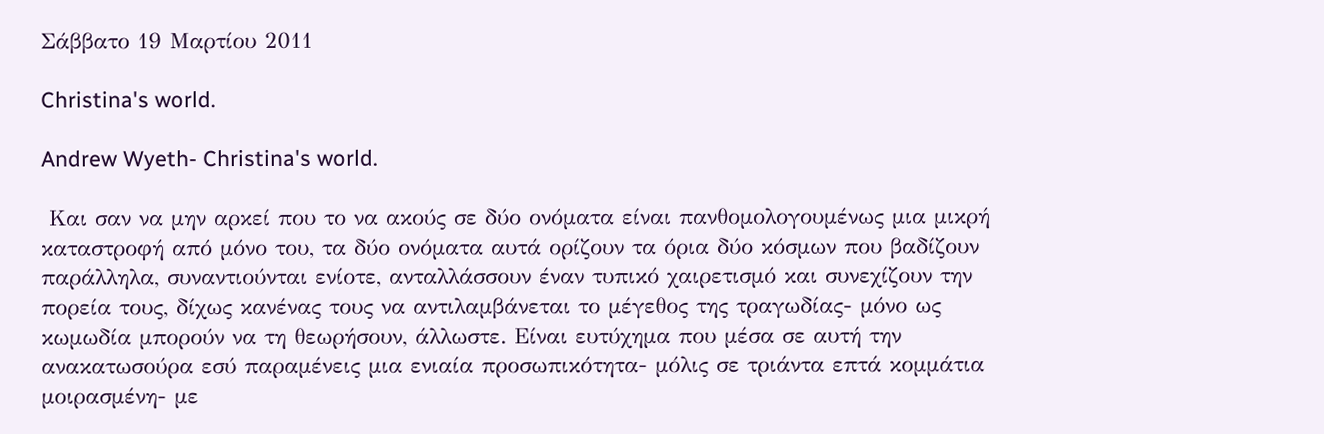Σάββατο 19 Μαρτίου 2011

Christina's world.

Andrew Wyeth- Christina's world.

 Και σαν να μην αρκεί που το να ακούς σε δύο ονόματα είναι πανθομολογουμένως μια μικρή καταστροφή από μόνο του, τα δύο ονόματα αυτά ορίζουν τα όρια δύο κόσμων που βαδίζουν παράλληλα, συναντιούνται ενίοτε, ανταλλάσσουν έναν τυπικό χαιρετισμό και συνεχίζουν την πορεία τους, δίχως κανένας τους να αντιλαμβάνεται το μέγεθος της τραγωδίας- μόνο ως κωμωδία μπορούν να τη θεωρήσουν, άλλωστε. Είναι ευτύχημα που μέσα σε αυτή την ανακατωσούρα εσύ παραμένεις μια ενιαία προσωπικότητα- μόλις σε τριάντα επτά κομμάτια μοιρασμένη- με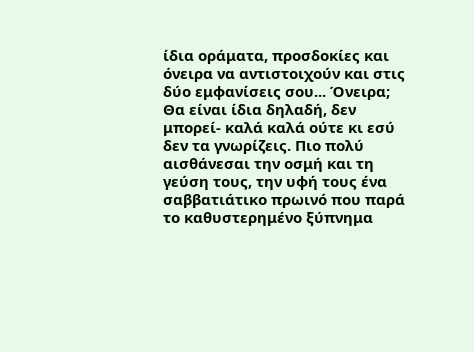ίδια οράματα, προσδοκίες και όνειρα να αντιστοιχούν και στις δύο εμφανίσεις σου... Όνειρα; Θα είναι ίδια δηλαδή, δεν μπορεί- καλά καλά ούτε κι εσύ δεν τα γνωρίζεις. Πιο πολύ αισθάνεσαι την οσμή και τη γεύση τους, την υφή τους ένα σαββατιάτικο πρωινό που παρά το καθυστερημένο ξύπνημα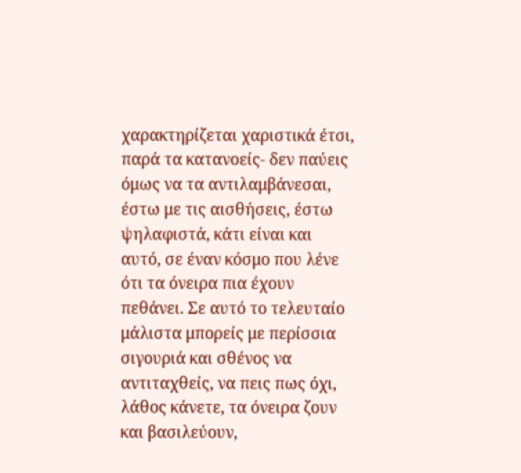χαρακτηρίζεται χαριστικά έτσι, παρά τα κατανοείς- δεν παύεις όμως να τα αντιλαμβάνεσαι, έστω με τις αισθήσεις, έστω ψηλαφιστά, κάτι είναι και αυτό, σε έναν κόσμο που λένε ότι τα όνειρα πια έχουν πεθάνει. Σε αυτό το τελευταίο μάλιστα μπορείς με περίσσια σιγουριά και σθένος να αντιταχθείς, να πεις πως όχι, λάθος κάνετε, τα όνειρα ζουν και βασιλεύουν,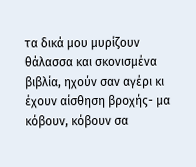τα δικά μου μυρίζουν θάλασσα και σκονισμένα βιβλία, ηχούν σαν αγέρι κι έχουν αίσθηση βροχής- μα κόβουν, κόβουν σα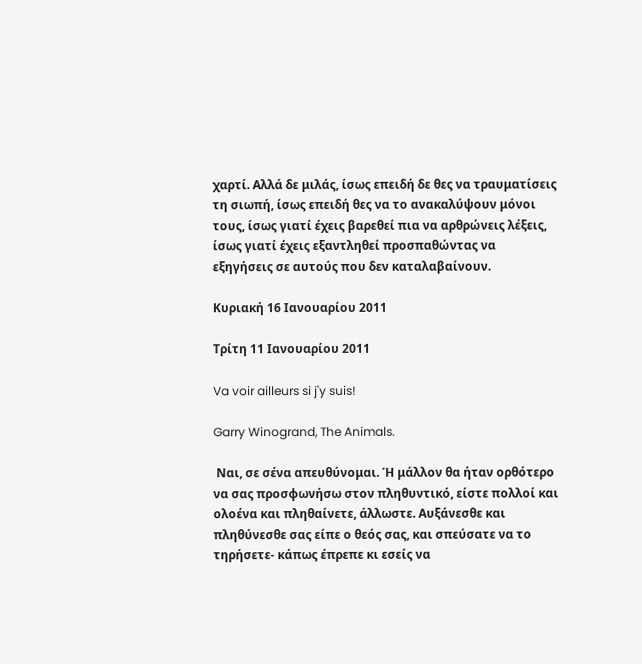χαρτί. Αλλά δε μιλάς, ίσως επειδή δε θες να τραυματίσεις τη σιωπή, ίσως επειδή θες να το ανακαλύψουν μόνοι τους, ίσως γιατί έχεις βαρεθεί πια να αρθρώνεις λέξεις, ίσως γιατί έχεις εξαντληθεί προσπαθώντας να εξηγήσεις σε αυτούς που δεν καταλαβαίνουν.

Κυριακή 16 Ιανουαρίου 2011

Τρίτη 11 Ιανουαρίου 2011

Va voir ailleurs si j'y suis!

Garry Winogrand, The Animals.

 Ναι, σε σένα απευθύνομαι. Ή μάλλον θα ήταν ορθότερο να σας προσφωνήσω στον πληθυντικό, είστε πολλοί και ολοένα και πληθαίνετε, άλλωστε. Αυξάνεσθε και πληθύνεσθε σας είπε ο θεός σας, και σπεύσατε να το τηρήσετε- κάπως έπρεπε κι εσείς να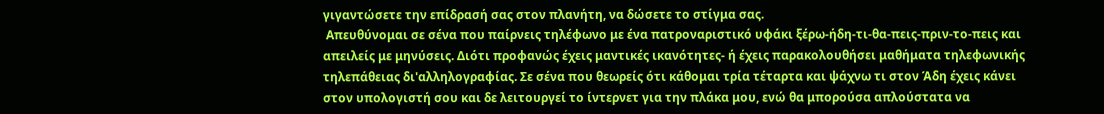γιγαντώσετε την επίδρασή σας στον πλανήτη, να δώσετε το στίγμα σας.
 Απευθύνομαι σε σένα που παίρνεις τηλέφωνο με ένα πατροναριστικό υφάκι ξέρω-ήδη-τι-θα-πεις-πριν-το-πεις και απειλείς με μηνύσεις. Διότι προφανώς έχεις μαντικές ικανότητες- ή έχεις παρακολουθήσει μαθήματα τηλεφωνικής τηλεπάθειας δι'αλληλογραφίας. Σε σένα που θεωρείς ότι κάθομαι τρία τέταρτα και ψάχνω τι στον Άδη έχεις κάνει στον υπολογιστή σου και δε λειτουργεί το ίντερνετ για την πλάκα μου, ενώ θα μπορούσα απλούστατα να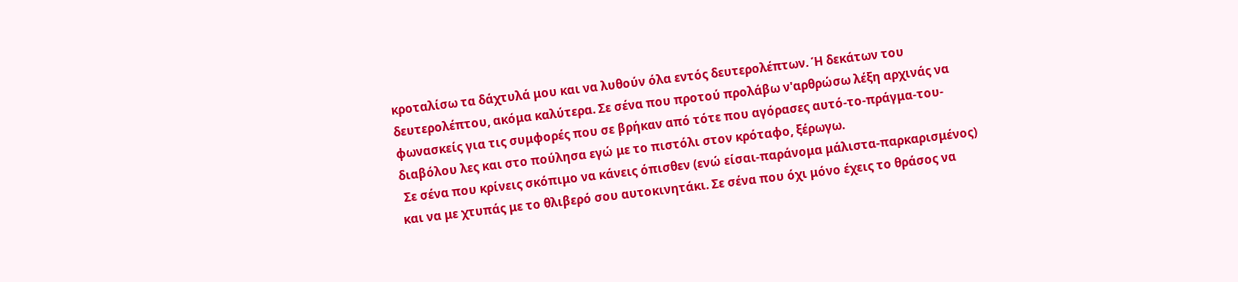κροταλίσω τα δάχτυλά μου και να λυθούν όλα εντός δευτερολέπτων. Ή δεκάτων του δευτερολέπτου, ακόμα καλύτερα. Σε σένα που προτού προλάβω ν'αρθρώσω λέξη αρχινάς να φωνασκείς για τις συμφορές που σε βρήκαν από τότε που αγόρασες αυτό-το-πράγμα-του-διαβόλου λες και στο πούλησα εγώ με το πιστόλι στον κρόταφο, ξέρωγω.
 Σε σένα που κρίνεις σκόπιμο να κάνεις όπισθεν (ενώ είσαι-παράνομα μάλιστα-παρκαρισμένος) και να με χτυπάς με το θλιβερό σου αυτοκινητάκι. Σε σένα που όχι μόνο έχεις το θράσος να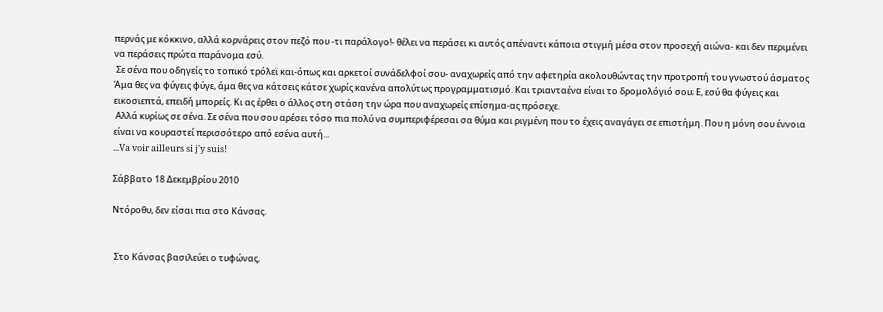περνάς με κόκκινο, αλλά κορνάρεις στον πεζό που -τι παράλογο!- θέλει να περάσει κι αυτός απέναντι κάποια στιγμή μέσα στον προσεχή αιώνα- και δεν περιμένει να περάσεις πρώτα παράνομα εσύ.
 Σε σένα που οδηγείς το τοπικό τρόλεϊ και-όπως και αρκετοί συνάδελφοί σου- αναχωρείς από την αφετηρία ακολουθώντας την προτροπή του γνωστού άσματος Άμα θες να φύγεις φύγε, άμα θες να κάτσεις κάτσε χωρίς κανένα απολύτως προγραμματισμό. Και τριανταένα είναι το δρομολόγιό σου; Ε, εσύ θα φύγεις και εικοσιεπτά, επειδή μπορείς. Κι ας έρθει ο άλλος στη στάση την ώρα που αναχωρείς επίσημα-ας πρόσεχε.
 Αλλά κυρίως σε σένα. Σε σένα που σου αρέσει τόσο πια πολύ να συμπεριφέρεσαι σα θύμα και ριγμένη που το έχεις αναγάγει σε επιστήμη. Που η μόνη σου έννοια είναι να κουραστεί περισσότερο από εσένα αυτή...
...Va voir ailleurs si j'y suis!

Σάββατο 18 Δεκεμβρίου 2010

Ντόροθυ, δεν είσαι πια στο Κάνσας.


 Στο Κάνσας βασιλεύει ο τυφώνας,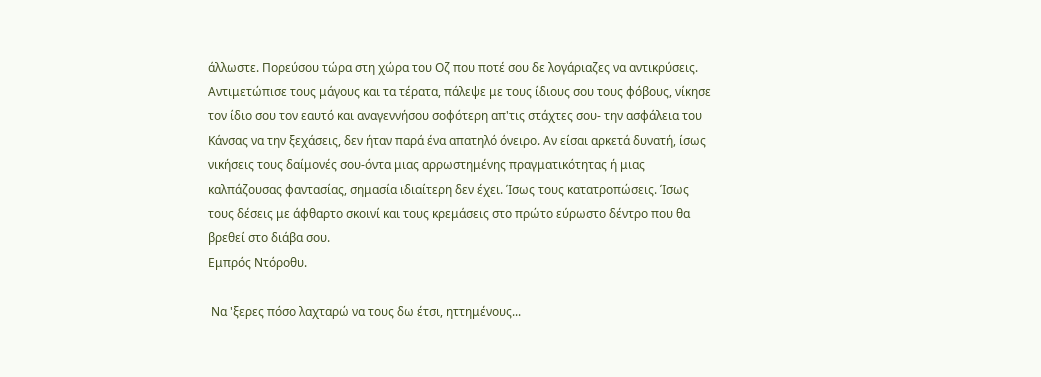άλλωστε. Πορεύσου τώρα στη χώρα του Οζ που ποτέ σου δε λογάριαζες να αντικρύσεις. Αντιμετώπισε τους μάγους και τα τέρατα, πάλεψε με τους ίδιους σου τους φόβους, νίκησε τον ίδιο σου τον εαυτό και αναγεννήσου σοφότερη απ'τις στάχτες σου- την ασφάλεια του Κάνσας να την ξεχάσεις, δεν ήταν παρά ένα απατηλό όνειρο. Αν είσαι αρκετά δυνατή, ίσως νικήσεις τους δαίμονές σου-όντα μιας αρρωστημένης πραγματικότητας ή μιας καλπάζουσας φαντασίας, σημασία ιδιαίτερη δεν έχει. Ίσως τους κατατροπώσεις. Ίσως τους δέσεις με άφθαρτο σκοινί και τους κρεμάσεις στο πρώτο εύρωστο δέντρο που θα βρεθεί στο διάβα σου.
Εμπρός Ντόροθυ.

 Να 'ξερες πόσο λαχταρώ να τους δω έτσι, ηττημένους...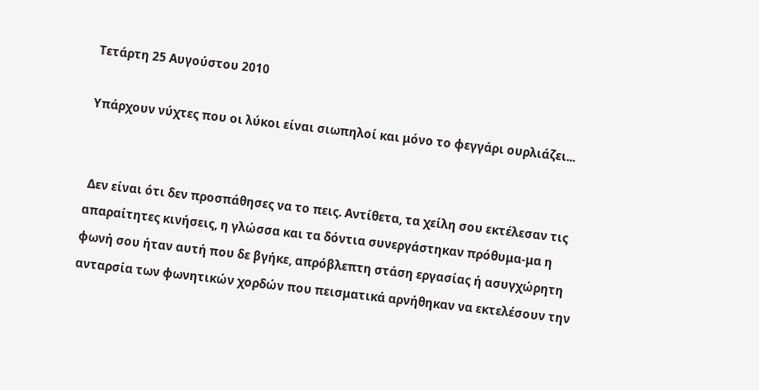Τετάρτη 25 Αυγούστου 2010

Υπάρχουν νύχτες που οι λύκοι είναι σιωπηλοί και μόνο το φεγγάρι ουρλιάζει...


 Δεν είναι ότι δεν προσπάθησες να το πεις. Αντίθετα, τα χείλη σου εκτέλεσαν τις απαραίτητες κινήσεις, η γλώσσα και τα δόντια συνεργάστηκαν πρόθυμα-μα η φωνή σου ήταν αυτή που δε βγήκε, απρόβλεπτη στάση εργασίας ή ασυγχώρητη ανταρσία των φωνητικών χορδών που πεισματικά αρνήθηκαν να εκτελέσουν την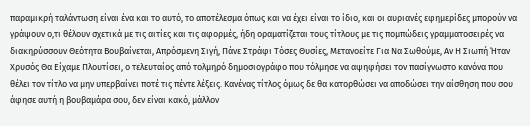παραμικρή ταλάντωση είναι ένα και το αυτό, το αποτέλεσμα όπως και να έχει είναι το ίδιο, και οι αυριανές εφημερίδες μπορούν να γράψουν ο,τι θέλουν σχετικά με τις αιτίες και τις αφορμές, ήδη οραματίζεται τους τίτλους με τις πομπώδεις γραμματοσειρές να διακηρύσσουν Θεότητα Βουβαίνεται, Απρόσμενη Σιγή, Πάνε Στράφι Τόσες Θυσίες, Μετανοείτε Για Να Σωθούμε, Αν Η Σιωπή Ήταν Χρυσός Θα Είχαμε Πλουτίσει, ο τελευταίος από τολμηρό δημοσιογράφο που τόλμησε να αψηφήσει τον πασίγνωστο κανόνα που θέλει τον τίτλο να μην υπερβαίνει ποτέ τις πέντε λέξεις. Κανένας τίτλος όμως δε θα κατορθώσει να αποδώσει την αίσθηση που σου άφησε αυτή η βουβαμάρα σου, δεν είναι κακό, μάλλον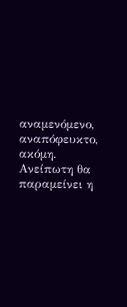αναμενόμενο, αναπόφευκτο, ακόμη. Ανείπωτη θα παραμείνει η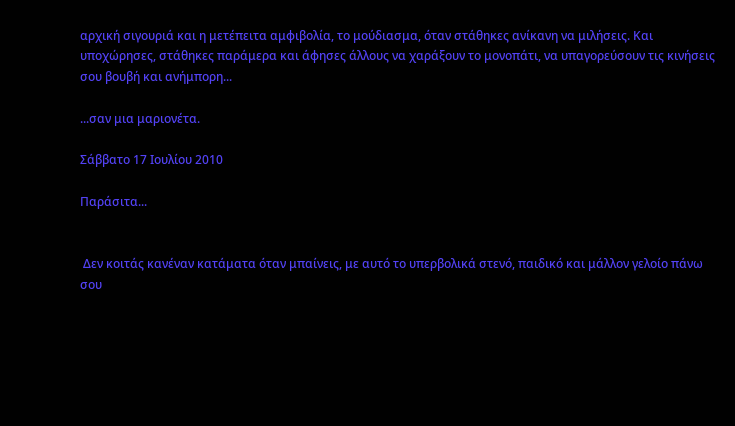αρχική σιγουριά και η μετέπειτα αμφιβολία, το μούδιασμα, όταν στάθηκες ανίκανη να μιλήσεις. Και υποχώρησες, στάθηκες παράμερα και άφησες άλλους να χαράξουν το μονοπάτι, να υπαγορεύσουν τις κινήσεις σου βουβή και ανήμπορη...

...σαν μια μαριονέτα.

Σάββατο 17 Ιουλίου 2010

Παράσιτα...


 Δεν κοιτάς κανέναν κατάματα όταν μπαίνεις, με αυτό το υπερβολικά στενό, παιδικό και μάλλον γελοίο πάνω σου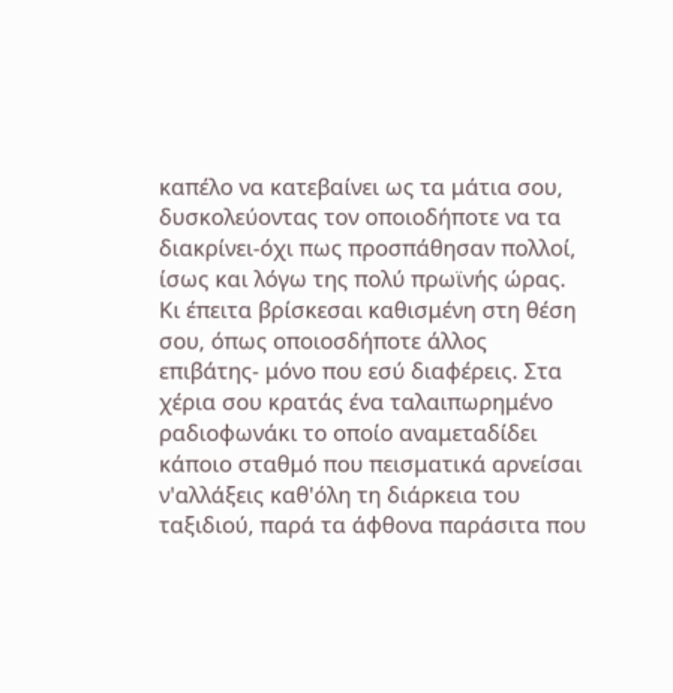καπέλο να κατεβαίνει ως τα μάτια σου, δυσκολεύοντας τον οποιοδήποτε να τα διακρίνει-όχι πως προσπάθησαν πολλοί, ίσως και λόγω της πολύ πρωϊνής ώρας. Κι έπειτα βρίσκεσαι καθισμένη στη θέση σου, όπως οποιοσδήποτε άλλος επιβάτης- μόνο που εσύ διαφέρεις. Στα χέρια σου κρατάς ένα ταλαιπωρημένο ραδιοφωνάκι το οποίο αναμεταδίδει κάποιο σταθμό που πεισματικά αρνείσαι ν'αλλάξεις καθ'όλη τη διάρκεια του ταξιδιού, παρά τα άφθονα παράσιτα που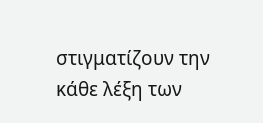στιγματίζουν την κάθε λέξη των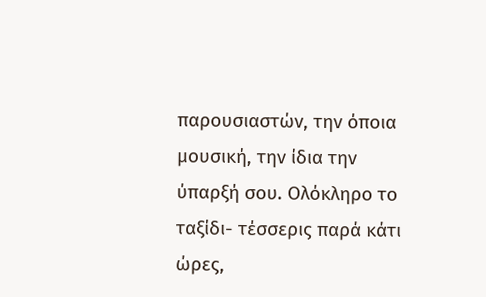παρουσιαστών, την όποια μουσική, την ίδια την ύπαρξή σου. Ολόκληρο το ταξίδι- τέσσερις παρά κάτι ώρες,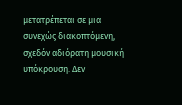μετατρέπεται σε μια συνεχώς διακοπτόμενη, σχεδόν αδιόρατη μουσική υπόκρουση. Δεν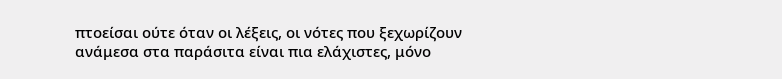πτοείσαι ούτε όταν οι λέξεις, οι νότες που ξεχωρίζουν ανάμεσα στα παράσιτα είναι πια ελάχιστες, μόνο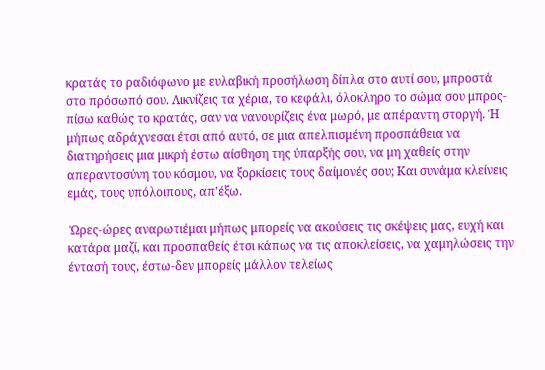κρατάς το ραδιόφωνο με ευλαβική προσήλωση δίπλα στο αυτί σου, μπροστά στο πρόσωπό σου. Λικνίζεις τα χέρια, το κεφάλι, όλοκληρο το σώμα σου μπρος-πίσω καθώς το κρατάς, σαν να νανουρίζεις ένα μωρό, με απέραντη στοργή. Ή μήπως αδράχνεσαι έτσι από αυτό, σε μια απελπισμένη προσπάθεια να διατηρήσεις μια μικρή έστω αίσθηση της ύπαρξής σου, να μη χαθείς στην απεραντοσύνη του κόσμου, να ξορκίσεις τους δαίμονές σου; Και συνάμα κλείνεις εμάς, τους υπόλοιπους, απ'έξω.

 Ώρες-ώρες αναρωτιέμαι μήπως μπορείς να ακούσεις τις σκέψεις μας, ευχή και κατάρα μαζί, και προσπαθείς έτσι κάπως να τις αποκλείσεις, να χαμηλώσεις την έντασή τους, έστω-δεν μπορείς μάλλον τελείως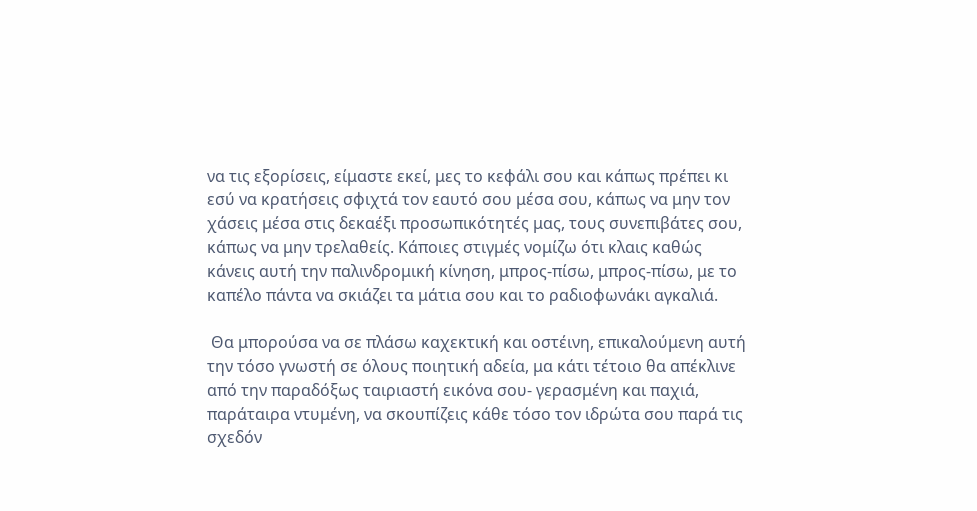να τις εξορίσεις, είμαστε εκεί, μες το κεφάλι σου και κάπως πρέπει κι εσύ να κρατήσεις σφιχτά τον εαυτό σου μέσα σου, κάπως να μην τον χάσεις μέσα στις δεκαέξι προσωπικότητές μας, τους συνεπιβάτες σου, κάπως να μην τρελαθείς. Κάποιες στιγμές νομίζω ότι κλαις καθώς κάνεις αυτή την παλινδρομική κίνηση, μπρος-πίσω, μπρος-πίσω, με το καπέλο πάντα να σκιάζει τα μάτια σου και το ραδιοφωνάκι αγκαλιά.

 Θα μπορούσα να σε πλάσω καχεκτική και οστέινη, επικαλούμενη αυτή την τόσο γνωστή σε όλους ποιητική αδεία, μα κάτι τέτοιο θα απέκλινε από την παραδόξως ταιριαστή εικόνα σου- γερασμένη και παχιά, παράταιρα ντυμένη, να σκουπίζεις κάθε τόσο τον ιδρώτα σου παρά τις σχεδόν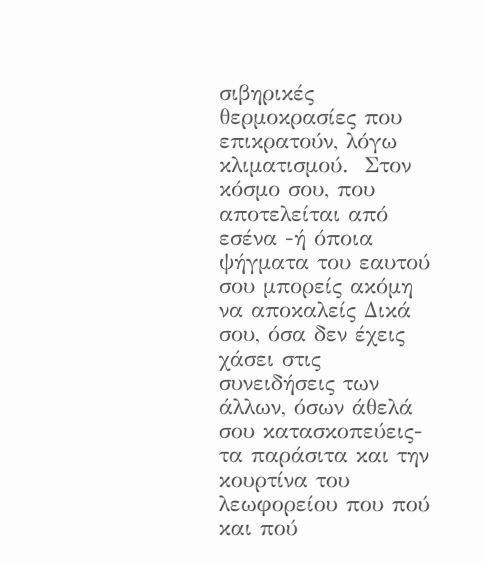σιβηρικές θερμοκρασίες που επικρατούν, λόγω κλιματισμού.  Στον κόσμο σου, που αποτελείται από εσένα -ή όποια ψήγματα του εαυτού σου μπορείς ακόμη να αποκαλείς Δικά σου, όσα δεν έχεις χάσει στις συνειδήσεις των άλλων, όσων άθελά σου κατασκοπεύεις- τα παράσιτα και την κουρτίνα του λεωφορείου που πού και πού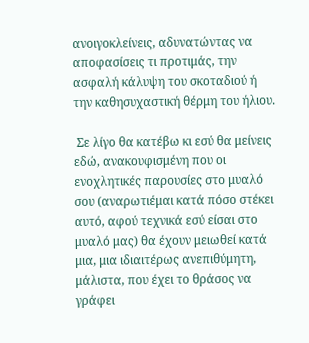ανοιγοκλείνεις, αδυνατώντας να αποφασίσεις τι προτιμάς, την ασφαλή κάλυψη του σκοταδιού ή την καθησυχαστική θέρμη του ήλιου.

 Σε λίγο θα κατέβω κι εσύ θα μείνεις εδώ, ανακουφισμένη που οι ενοχλητικές παρουσίες στο μυαλό σου (αναρωτιέμαι κατά πόσο στέκει αυτό, αφού τεχνικά εσύ είσαι στο μυαλό μας) θα έχουν μειωθεί κατά μια, μια ιδιαιτέρως ανεπιθύμητη, μάλιστα, που έχει το θράσος να γράφει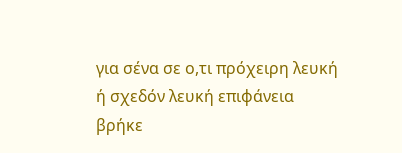για σένα σε ο,τι πρόχειρη λευκή ή σχεδόν λευκή επιφάνεια βρήκε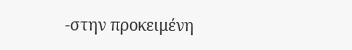-στην προκειμένη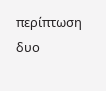περίπτωση δυο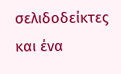σελιδοδείκτες και ένα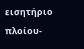εισητήριο πλοίου-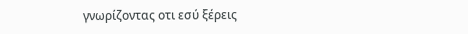γνωρίζοντας οτι εσύ ξέρεις